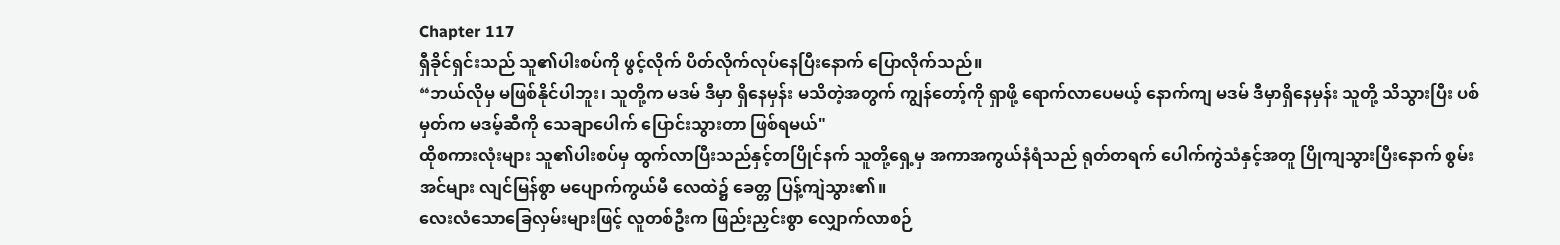Chapter 117
ရှီခိုင်ရှင်းသည် သူ၏ပါးစပ်ကို ဖွင့်လိုက် ပိတ်လိုက်လုပ်နေပြီးနောက် ပြောလိုက်သည်။
“ဘယ်လိုမှ မဖြစ်နိုင်ပါဘူး၊ သူတို့က မဒမ် ဒီမှာ ရှိနေမှန်း မသိတဲ့အတွက် ကျွန်တော့်ကို ရှာဖို့ ရောက်လာပေမယ့် နောက်ကျ မဒမ် ဒီမှာရှိနေမှန်း သူတို့ သိသွားပြီး ပစ်မှတ်က မဒမ့်ဆီကို သေချာပေါက် ပြောင်းသွားတာ ဖြစ်ရမယ်"
ထိုစကားလုံးများ သူ၏ပါးစပ်မှ ထွက်လာပြီးသည်နှင့်တပြိုင်နက် သူတို့ရှေ့မှ အကာအကွယ်နံရံသည် ရုတ်တရက် ပေါက်ကွဲသံနှင့်အတူ ပြိုကျသွားပြီးနောက် စွမ်းအင်များ လျင်မြန်စွာ မပျောက်ကွယ်မီ လေထဲ၌ ခေတ္တ ပြန့်ကျဲသွား၏။
လေးလံသောခြေလှမ်းများဖြင့် လူတစ်ဦးက ဖြည်းညှင်းစွာ လျှောက်လာစဉ်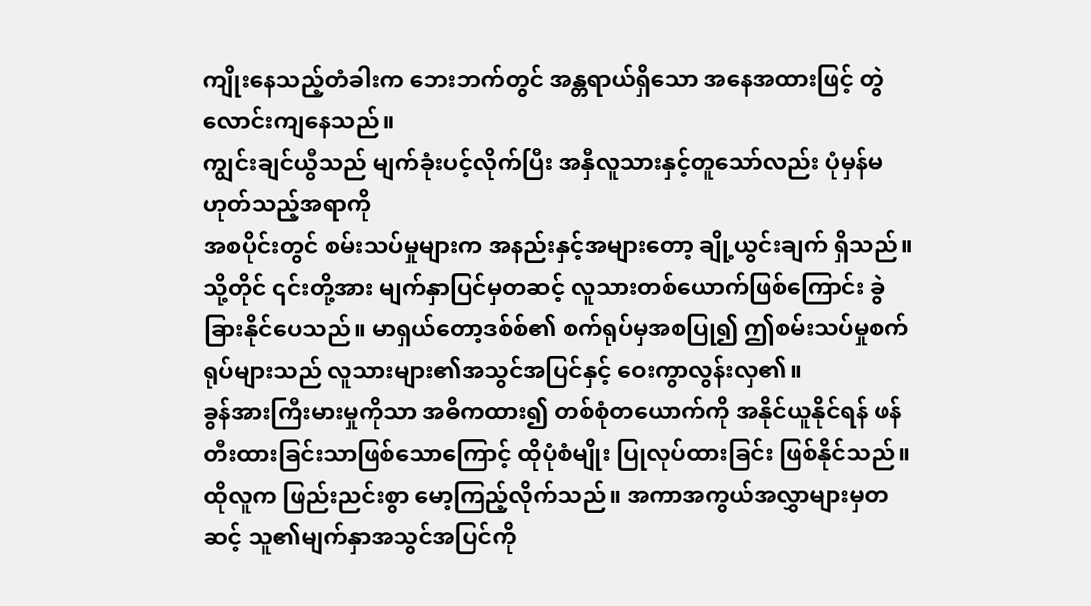ကျိုးနေသည့်တံခါးက ဘေးဘက်တွင် အန္တရာယ်ရှိသော အနေအထားဖြင့် တွဲလောင်းကျနေသည်။
ကျွင်းချင်ယွီသည် မျက်ခုံးပင့်လိုက်ပြီး အနှီလူသားနှင့်တူသော်လည်း ပုံမှန်မဟုတ်သည့်အရာကို
အစပိုင်းတွင် စမ်းသပ်မှုများက အနည်းနှင့်အများတော့ ချို့ယွင်းချက် ရှိသည်။ သို့တိုင် ၎င်းတို့အား မျက်နှာပြင်မှတဆင့် လူသားတစ်ယောက်ဖြစ်ကြောင်း ခွဲခြားနိုင်ပေသည်။ မာရှယ်တော့ဒစ်စ်၏ စက်ရုပ်မှအစပြု၍ ဤစမ်းသပ်မှုစက်ရုပ်များသည် လူသားများ၏အသွင်အပြင်နှင့် ဝေးကွာလွန်းလှ၏။
ခွန်အားကြီးမားမှုကိုသာ အဓိကထား၍ တစ်စုံတယောက်ကို အနိုင်ယူနိုင်ရန် ဖန်တီးထားခြင်းသာဖြစ်သောကြောင့် ထိုပုံစံမျိုး ပြုလုပ်ထားခြင်း ဖြစ်နိုင်သည်။
ထိုလူက ဖြည်းညင်းစွာ မော့ကြည့်လိုက်သည်။ အကာအကွယ်အလွှာများမှတဆင့် သူ၏မျက်နှာအသွင်အပြင်ကို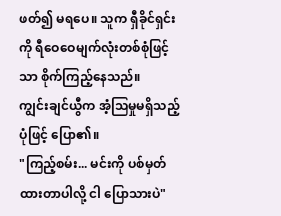ဖတ်၍ မရပေ။ သူက ရှီခိုင်ရှင်းကို ရီဝေဝေမျက်လုံးတစ်စုံဖြင့်သာ စိုက်ကြည့်နေသည်။
ကျွင်းချင်ယွီက အံ့သြမှုမရှိသည့်ပုံဖြင့် ပြော၏။
"ကြည့်စမ်း... မင်းကို ပစ်မှတ်ထားတာပါလို့ ငါ ပြောသားပဲ"